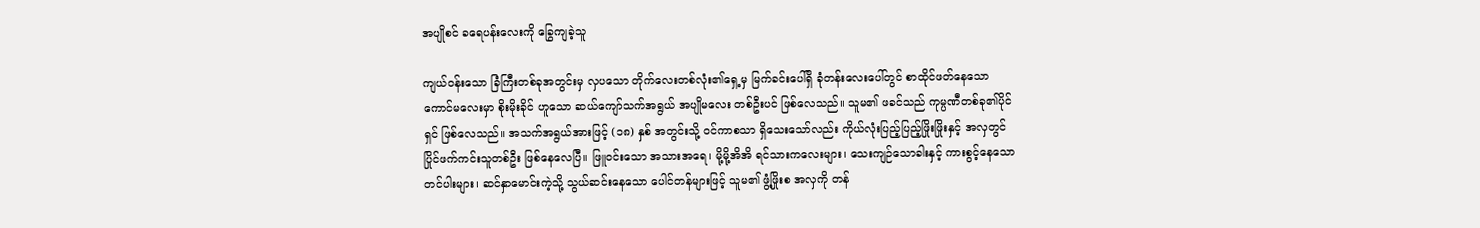အပျိုစင် ခရေပန်းလေးကို ခြွေကျခဲ့သူ

ကျယ်၀န်းသော ခြံကြီးတစ်ခုအတွင်းမှ လှပသော တိုက်လေးတစ်လုံး၏ရှေ့မှ မြက်ခင်းပေါ်ရှိ ခုံတန်းလေးပေါ်တွင် စာထိုင်ဖတ်နေသော ကောင်မလေးမှာ စိုးမိုးခိုင် ဟူသော ဆယ်ကျော်သက်အရွယ် အပျိုမလေး တစ်ဦးပင် ဖြစ်လေသည်။ သူမ၏ ဖခင်သည် ကုမ္ပဏီတစ်ခု၏ပိုင်ရှင် ဖြစ်လေသည်။ အသက်အရွယ်အားဖြင့် (၁၈) နှစ် အတွင်းသို့ ၀င်ကာစသာ ရှိသေးသော်လည်း ကိုယ်လုံးပြည့်ပြည့်ဖြိုးဖြိုးနှင့် အလှတွင် ပြိုင်ဖက်ကင်းသူတစ်ဦး ဖြစ်နေလေပြီ။ ဖြူ၀င်းသော အသားအရေ၊ မို့မို့အိအိ ရင်သားကလေးများ၊ သေးကျဉ်သောခါးနှင့် ကားစွင့်နေသော တင်ပါးများ၊ ဆင်နှာမောင်းကဲ့သို့ သွယ်ဆင်းနေသော ပေါင်တန်များဖြင့် သူမ၏ ဖွံ့ဖြိုးစ အလှကို တန်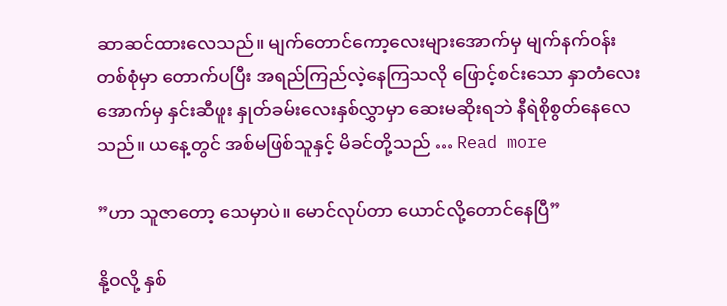ဆာဆင်ထားလေသည်။ မျက်တောင်ကော့လေးများအောက်မှ မျက်နက်၀န်းတစ်စုံမှာ တောက်ပပြီး အရည်ကြည်လဲ့နေကြသလို ဖြောင့်စင်းသော နှာတံလေးအောက်မှ နှင်းဆီဖူး နှုတ်ခမ်းလေးနှစ်လွှာမှာ ဆေးမဆိုးရဘဲ နီရဲစိုစွတ်နေလေသည်။ ယနေ့တွင် အစ်မဖြစ်သူနှင့် မိခင်တို့သည် … Read more

”ဟာ သူဇာတော့ သေမှာပဲ။ မောင်လုပ်တာ ယောင်လို့တောင်နေပြီ”

နို့ဝလို့ နှစ်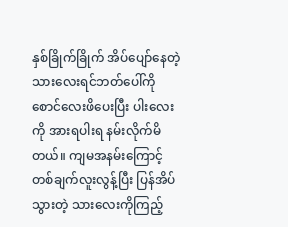နှစ်ခြိုက်ခြိုက် အိပ်ပျော်နေတဲ့ သားလေးရင်ဘတ်ပေါ်ကို စောင်လေးဖိပေးပြီး ပါးလေးကို အားရပါးရ နမ်းလိုက်မိတယ်။ ကျမအနမ်းကြောင့် တစ်ချက်လူးလွန့်ပြီး ပြန်အိပ်သွားတဲ့ သားလေးကိုကြည့်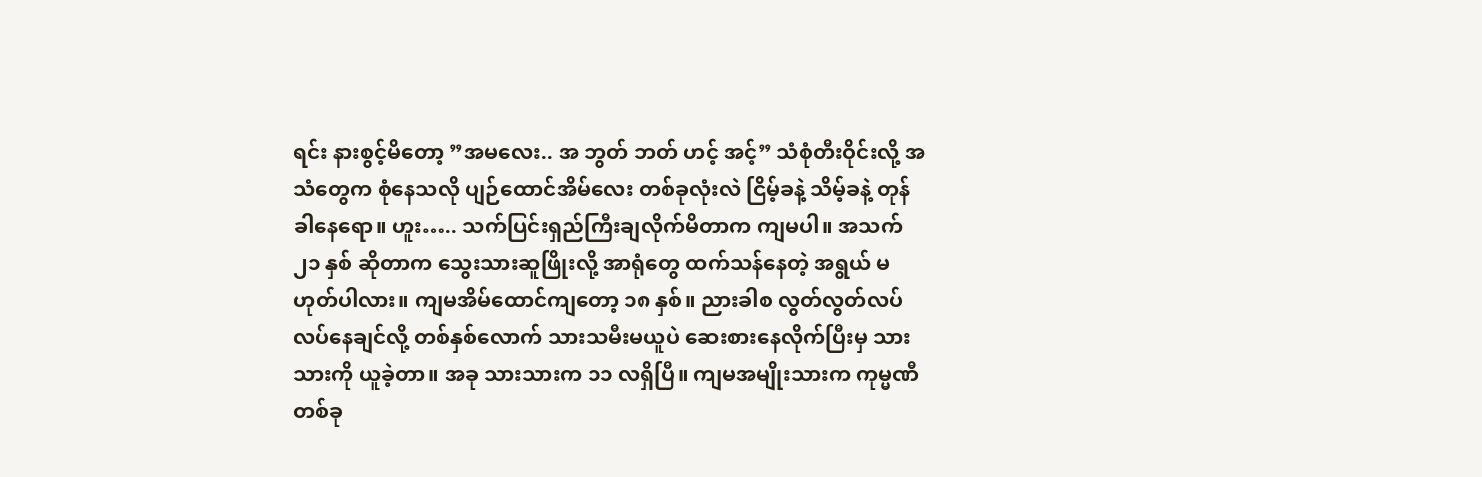ရင်း နားစွင့်မိတော့ ”အမလေး.. အ ဘွတ် ဘတ် ဟင့် အင့်” သံစုံတီးဝိုင်းလို့ အသံတွေက စုံနေသလို ပျဉ်ထောင်အိမ်လေး တစ်ခုလုံးလဲ ငြိမ့်ခနဲ့ သိမ့်ခနဲ့ တုန်ခါနေရော။ ဟူး….. သက်ပြင်းရှည်ကြီးချလိုက်မိတာက ကျမပါ။ အသက် ၂၁ နှစ် ဆိုတာက သွေးသားဆူဖြိုးလို့ အာရုံတွေ ထက်သန်နေတဲ့ အရွယ် မဟုတ်ပါလား။ ကျမအိမ်ထောင်ကျတော့ ၁၈ နှစ်။ ညားခါစ လွတ်လွတ်လပ်လပ်နေချင်လို့ တစ်နှစ်လောက် သားသမီးမယူပဲ ဆေးစားနေလိုက်ပြီးမှ သားသားကို ယူခဲ့တာ။ အခု သားသားက ၁၁ လရှိပြီ။ ကျမအမျိုးသားက ကုမ္မဏီတစ်ခု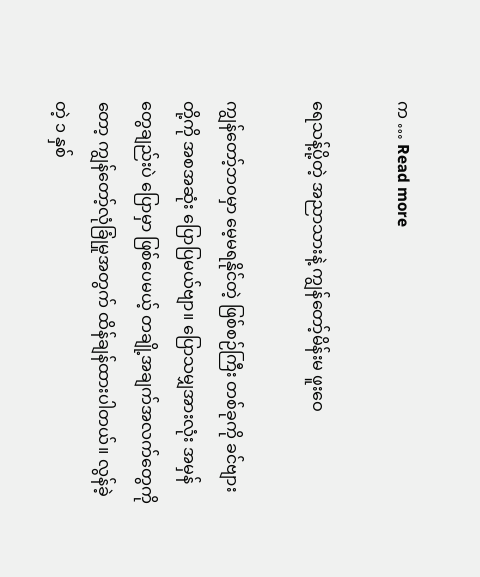က … Read more

ရေသန့်ပို့တဲ့ အညာသားနဲ့ ကျွန်တော့်မိန်းမ ဖူးဝေ

ကျွန်တော့်ဘဝမှာ မေ့မရနိုင်တဲ့ ဖြစ်စဉ်ကြီး တစ်ခုကို ခင်ဗျားတို့ကို အစအဆုံး ပြောပြမယ်ဗျာ။ ပြောသမျှအားလုံး အမှန်တွေချည်းပဲ ပြောမှာ ဖြစ်ပေမယ့် တချို့အချက်အလက်တွေကိုတော့ ကျွန်တော့်လုံခြုံမှုအတွက် ထိန်ချန်ထားပါတယ်။ လွန်ခဲ့တဲ့ ၁ နှစ်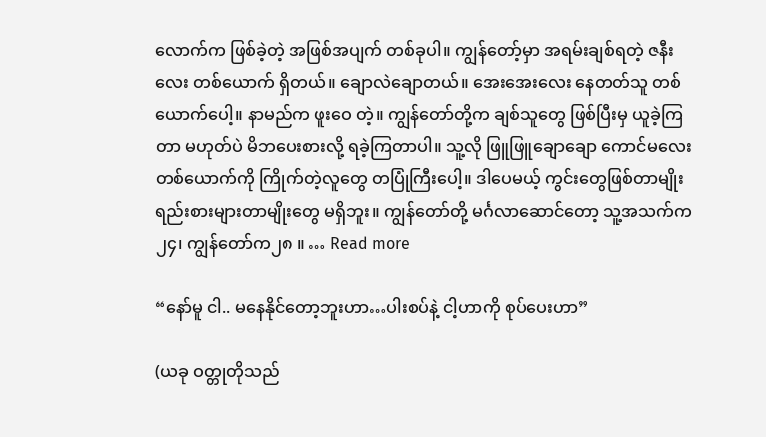လောက်က ဖြစ်ခဲ့တဲ့ အဖြစ်အပျက် တစ်ခုပါ။ ကျွန်တော့်မှာ အရမ်းချစ်ရတဲ့ ဇနီးလေး တစ်ယောက် ရှိတယ်။ ချောလဲချောတယ်။ အေးအေးလေး နေတတ်သူ တစ်ယောက်ပေါ့။ နာမည်က ဖူးဝေ တဲ့။ ကျွန်တော်တို့က ချစ်သူတွေ ဖြစ်ပြီးမှ ယူခဲ့ကြတာ မဟုတ်ပဲ မိဘပေးစားလို့ ရခဲ့ကြတာပါ။ သူ့လို ဖြူဖြူချောချော ကောင်မလေး တစ်ယောက်ကို ကြိုက်တဲ့လူတွေ တပြုံကြီးပေါ့။ ဒါပေမယ့် ကွင်းတွေဖြစ်တာမျိုး ရည်းစားများတာမျိုးတွေ မရှိဘူး။ ကျွန်တော်တို့ မင်္ဂလာဆောင်တော့ သူ့အသက်က ၂၄၊ ကျွန်တော်က၂၈ ။ … Read more

“နော်မူ ငါ.. မနေနိုင်တော့ဘူးဟာ…ပါးစပ်နဲ့ ငါ့ဟာကို စုပ်ပေးဟာ”

(ယခု ဝတ္တုတိုသည်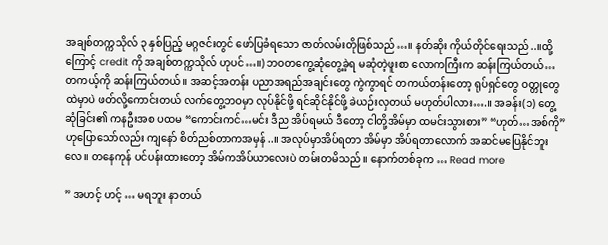အချစ်တက္ကသိုလ် ၃ နှစ်ပြည့် မဂ္ဂဇင်းတွင် ဖော်ပြခံရသော ဇာတ်လမ်းတိုဖြစ်သည်…။ နတ်ဆိုး ကိုယ်တိုင်ရေးသည်..။ထို့ကြောင့် credit ကို အချစ်တက္ကသိုလ် ဟုပင်…။) ဘဝတကွေ့ဆုံတွေ့ခဲ့ရ မဆုံတဲ့ဖူးစာ လောကကြီးက ဆန်းကြယ်တယ်… တကယ့်ကို ဆန်းကြယ်တယ်။ အဆင့်အတန်း ပညာအရည်အချင်းတွေ ကွဲကွာရင် တကယ်တန်းတော့ ရုပ်ရှင်တွေ ဝတ္တုတွေထဲမှာပဲ ဖတ်လို့ကောင်းတယ် လက်တွေ့ဘဝမှာ လုပ်နိုင်ဖို့ ရင်ဆိုင်နိုင်ဖို့ ခဲယဉ်းလှတယ် မဟုတ်ပါလား….။ အခန်း(၁) တွေ့ဆုံခြင်း၏ ကနဦးအစ ပထမ “ကောင်းကင်…မင်း ဒီည အိပ်ရမယ် ဒီတော့ ငါတို့အိမ်မှာ ထမင်းသွားစား” “ဟုတ်…အစ်ကို” ဟုပြောသော်လည်း ကျနော် စိတ်ညစ်တာကအမှန်..။ အလုပ်မှာအိပ်ရတာ အိမ်မှာ အိပ်ရတာလောက် အဆင်မပြေနိုင်ဘူးလေ။ တနေကုန် ပင်ပန်းထားတော့ အိမ်ကအိပ်ယာလေးပဲ တမ်းတမိသည်။ နောက်တစ်ခုက … Read more

” အဟင့် ဟင့် … မရဘူး နာတယ်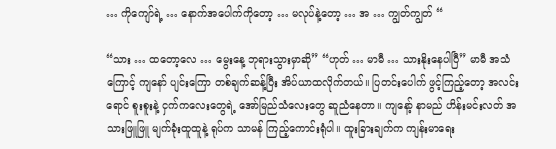… ကိုကျော်ရဲ့ … နောက်အပေါက်ကိုတော့ … မလုပ်နဲ့တော့ … အ … ကျွတ်ကျွတ် “

“သား … ထတော့လေ … မွေးနေ့ ဘုရားသွားမှာဆို” “ဟုတ် … မာမီ … သားနိုးနေပါပြီ” မာမီ အသံကြောင့် ကျနော် ပျင်းကြော တစ်ချက်ဆန့်ပြီး အိပ်ယာထလိုက်တယ်။ ပြတင်းပေါက် ဖွင့်ကြည့်တော့ အလင်းရောင် စူးစူးနဲ့ ငှက်ကလေးတွေရဲ့ အော်မြည်သံလေးတွေ ဆူညံနေတာ။ ကျနော့် နာမည် ဟိန်းမင်းလတ် အသားဖြူဖြူ မျက်ခုံးထူထူနဲ့ ရုပ်က သာမန် ကြည့်ကောင်းရုံပါ။ ထူးခြားချက်က ကျန်းမာရေး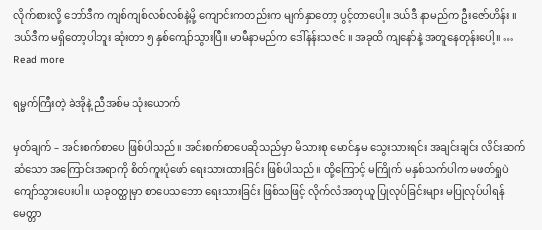လိုက်စားလို့ ဘော်ဒီက ကျစ်ကျစ်လစ်လစ်နဲ့မို့ ကျောင်းကတည်းက မျက်နှာတော့ ပွင့်တာပေါ့။ ဒယ်ဒီ နာမည်က ဦးဇော်ဟိန်း ။ ဒယ်ဒီက မရှိတော့ပါဘူး ဆုံးတာ ၅ နှစ်ကျော်သွားပြီ။ မာမီနာမည်က ဒေါ်နန်းသဇင် ။ အခုထိ ကျနော်နဲ့ အတူနေတုန်းပေါ့။ … Read more

ရမ္မက်ကြီးတဲ့ ခဲအိုနဲ့ ညီအစ်မ သုံးယောက်

မှတ်ချက် – အင်းစက်စာပေ ဖြစ်ပါသည်။ အင်းစက်စာပေဆိုသည်မှာ မိသားစု မောင်နှမ သွေးသားရင်း အချင်းချင်း လိင်းဆက်ဆံသော အကြောင်းအရာကို စိတ်ကူးပုံဖော် ရေးသားထားခြင်း ဖြစ်ပါသည်။ ထို့ကြောင့် မကြိုက် မနှစ်သက်ပါက မဖတ်ရှုပဲ ကျော်သွားပေးပါ။ ယခုဝတ္ထုမှာ စာပေသဘော ရေးသားခြင်း ဖြစ်သဖြင့် လိုက်လံအတုယူ ပြုလုပ်ခြင်းများ မပြုလုပ်ပါရန် မေတ္တာ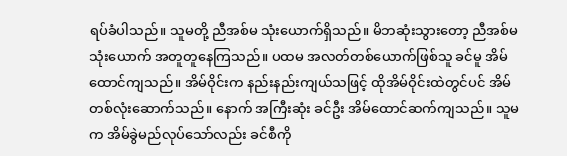ရပ်ခံပါသည်။ သူမတို့ ညီအစ်မ သုံးယောက်ရှိသည်။ မိဘဆုံးသွားတော့ ညီအစ်မသုံးယောက် အတူတူနေကြသည်။ ပထမ အလတ်တစ်ယောက်ဖြစ်သူ ခင်မူ အိမ်ထောင်ကျသည်။ အိမ်ဝိုင်းက နည်းနည်းကျယ်သဖြင့် ထိုအိမ်ဝိုင်းထဲတွင်ပင် အိမ်တစ်လုံးဆောက်သည်။ နောက် အကြီးဆုံး ခင်ဦး အိမ်ထောင်ဆက်ကျသည်။ သူမက အိမ်ခွဲမည်လုပ်သော်လည်း ခင်စီကို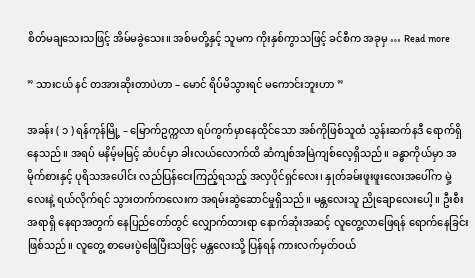စိတ်မချသေးသဖြင့် အိမ်မခွဲသေး။ အစ်မတို့နှင့် သူမက ကိုးနှစ်ကွာသဖြင့် ခင်စီက အခုမှ … Read more

” သားငယ် နင် တအားဆိုးတာပဲဟာ – မောင် ရိပ်မိသွားရင် မကောင်းဘူးဟာ ”

အခန်း ( ၁ ) ရန်ကုန်မြို့ – မြောက်ဥက္ကလာ ရပ်ကွက်မှာနေထိုင်သော အစ်ကိုဖြစ်သူထံ သွန်းဆက်နဒီ ရောက်ရှိနေသည်။ အရပ် မနိမ့်မမြင့် ဆံပင်မှာ ခါးလယ်လောက်ထိ ဆံကျစ်အမြဲကျစ်လေ့ရှိသည်။ ခန္ဓာကိုယ်မှာ အမိုက်စားနှင့် ပုရိသအပေါင်း လည်ပြန်ငေးကြည့်ရသည့် အလှပိုင်ရှင်လေး၊ နှုတ်ခမ်းဖူးဖူးလေးအပေါ်က မှဲ့လေးနဲ့ ရယ်လိုက်ရင် သွားတက်ကလေးက အရမ်းဆွဲဆောင်မှုရှိသည်။ မန္တလေးသူ ညိုချောလေးပေါ့ ။ ဦးစီးအရာရှိ နေရာအတွက် နေပြည်တော်တွင် လျှောက်ထားရာ နောက်ဆုံးအဆင့် လူတွေ့လာဖြေရန် ရောက်နေခြင်းဖြစ်သည်။ လူတွေ့ စာမေးပွဲဖြေပြီးသဖြင့် မန္တလေးသို့ ပြန်ရန် ကားလက်မှတ်ဝယ်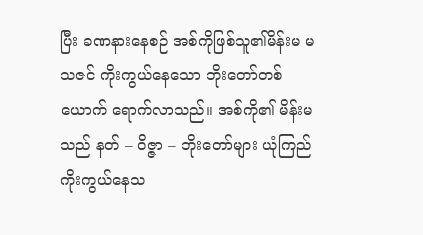ပြီး ခဏနားနေစဉ် အစ်ကိုဖြစ်သူ၏မိန်းမ မသဇင် ကိုးကွယ်နေသော ဘိုးတော်တစ်ယောက် ရောက်လာသည်။ အစ်ကို၏ မိန်းမသည် နတ် – ဝိဇ္ဇာ – ဘိုးတော်များ ယုံကြည်ကိုးကွယ်နေသ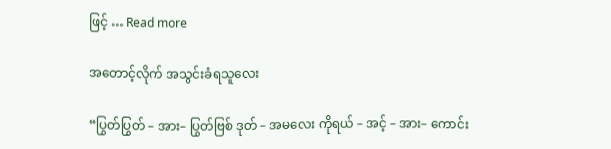ဖြင့် … Read more

အတောင့်လိုက် အသွင်းခံရသူလေး

“ပြွတ်ပြွတ် – အား– ပြွတ်ဗြစ် ဒုတ် – အမလေး ကိုရယ် – အင့် – အား– ကောင်း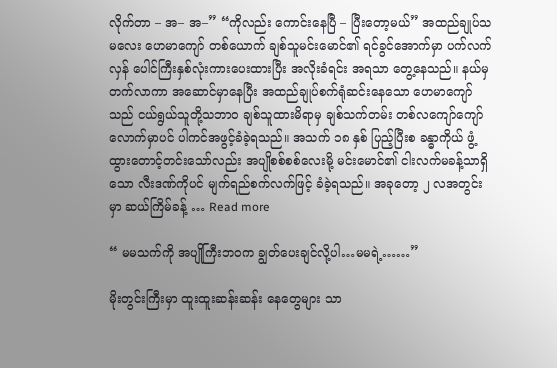လိုက်တာ – အ– အ–” “ကိုလည်း ကောင်းနေပြီ – ပြီးတော့မယ်” အထည်ချုပ်သမလေး ဟေမာကျော် တစ်ယောက် ချစ်သူမင်းမောင်၏ ရင်ခွင်အောက်မှာ ပက်လက်လှန် ပေါင်ကြီးနှစ်လုံးကားပေးထားပြီး အလိုးခံရင်း အရသာ တွေ့နေသည်။ နယ်မှတက်လာကာ အဆောင်မှာနေပြီး အထည်ချုပ်စက်ရုံဆင်းနေသော ဟေမာကျော်သည် ငယ်ရွယ်သူတို့သဘာဝ ချစ်သူထားမိရာမှ ချစ်သက်တမ်း တစ်လကျော်ကျော်လောက်မှာပင် ပါကင်အဖွင့်ခံခဲ့ရသည်။ အသက် ၁၈ နှစ် ပြည့်ပြီးစ ခန္ဓာကိုယ် ဖွံ့ထွားတောင့်တင်းသော်လည်း အပျိုစစ်စစ်လေးမို့ မင်းမောင်၏ ငါးလက်မခန့်သာရှိသော လီးဒဏ်ကိုပင် မျက်ရည်စက်လက်ဖြင့် ခံခဲ့ရသည်။ အခုတော့ ၂ လအတွင်းမှာ ဆယ်ကြိမ်ခန့် … Read more

“ မမသက်ကို အပျိုကြီးဘဝက ချွတ်ပေးချင်လို့ပါ…မမရဲ့……”

မိုးတွင်းကြီးမှာ ထူးထူးဆန်းဆန်း နေတွေများ သာ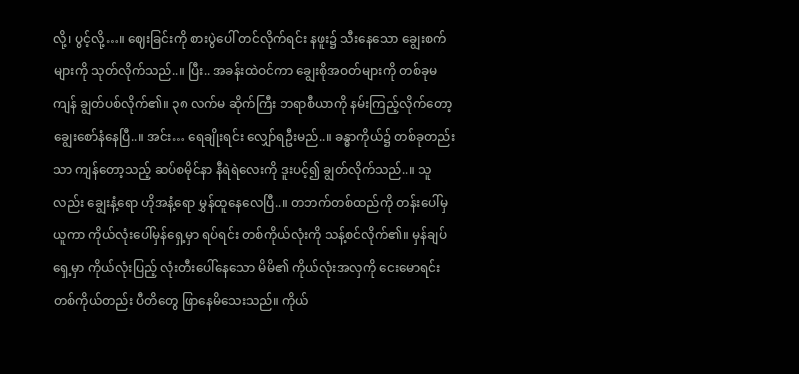လို့၊ ပွင့်လို့…။ ဈေးခြင်းကို စားပွဲပေါ် တင်လိုက်ရင်း နဖူး၌ သီးနေသော ချွေးစက်များကို သုတ်လိုက်သည်..။ ပြီး.. အခန်းထဲဝင်ကာ ချွေးစိုအဝတ်များကို တစ်ခုမကျန် ချွတ်ပစ်လိုက်၏။ ၃၈ လက်မ ဆိုက်ကြီး ဘရာစီယာကို နမ်းကြည့်လိုက်တော့ ချွေးစော်နံနေပြီ..။ အင်း… ရေချိုးရင်း လျှော်ရဦးမည်..။ ခန္ဓာကိုယ်၌ တစ်ခုတည်းသာ ကျန်တော့သည့် ဆပ်စမိုင်နာ နီရဲရဲလေးကို ဒူးပင့်၍ ချွတ်လိုက်သည်..။ သူလည်း ချွေးနံ့ရော ဟိုအနံ့ရော မွှန်ထူနေလေပြီ..။ တဘက်တစ်ထည်ကို တန်းပေါ်မှ ယူကာ ကိုယ်လုံးပေါ်မှန်ရှေ့မှာ ရပ်ရင်း တစ်ကိုယ်လုံးကို သန့်စင်လိုက်၏။ မှန်ချပ်ရှေ့မှာ ကိုယ်လုံးပြည့် လုံးတီးပေါ်နေသော မိမိ၏ ကိုယ်လုံးအလှကို ငေးမောရင်း တစ်ကိုယ်တည်း ပီတိတွေ ဖြာနေမိသေးသည်။ ကိုယ်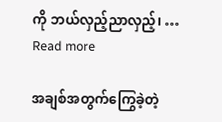ကို ဘယ်လှည့်ညာလှည့်၊ … Read more

အချစ်အတွက်ကြွေခဲ့တဲ့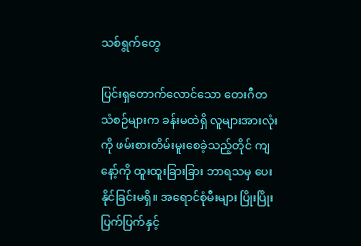သစ်ရွက်တွေ

ပြင်းရှတောက်လောင်သော တေးဂီတသံစဉ်များက ခန်းမထဲရှိ လူများအားလုံးကို ဖမ်းစားတိမ်းမူးစေခဲ့သည့်တိုင် ကျနော့်ကို ထူးထူးခြားခြား ဘာရသမှ ပေးနိုင်ခြင်းမရှိ။ အရောင်စုံမီးများ ပြိုးပြိုးပြက်ပြက်နှင့်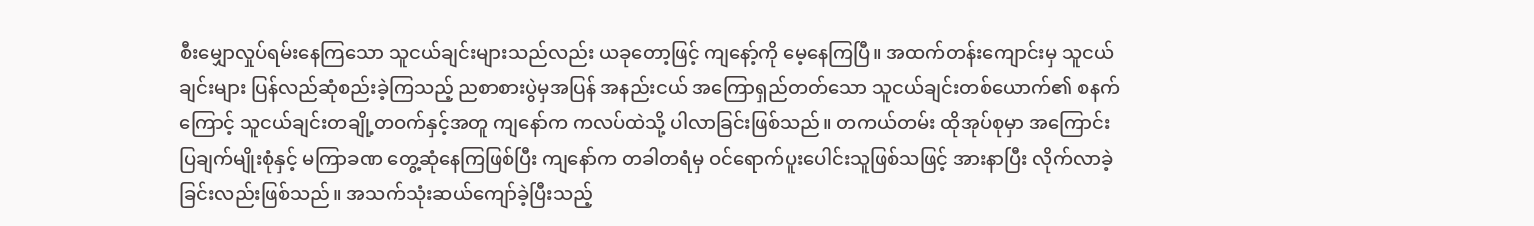စီးမျှောလှုပ်ရမ်းနေကြသော သူငယ်ချင်းများသည်လည်း ယခုတော့ဖြင့် ကျနော့်ကို မေ့နေကြပြီ။ အထက်တန်းကျောင်းမှ သူငယ်ချင်းများ ပြန်လည်ဆုံစည်းခဲ့ကြသည့် ညစာစားပွဲမှအပြန် အနည်းငယ် အကြောရှည်တတ်သော သူငယ်ချင်းတစ်ယောက်၏ စနက်ကြောင့် သူငယ်ချင်းတချို့တဝက်နှင့်အတူ ကျနော်က ကလပ်ထဲသို့ ပါလာခြင်းဖြစ်သည်။ တကယ်တမ်း ထိုအုပ်စုမှာ အကြောင်းပြချက်မျိုးစုံနှင့် မကြာခဏ တွေ့ဆုံနေကြဖြစ်ပြီး ကျနော်က တခါတရံမှ ဝင်ရောက်ပူးပေါင်းသူဖြစ်သဖြင့် အားနာပြီး လိုက်လာခဲ့ခြင်းလည်းဖြစ်သည်။ အသက်သုံးဆယ်ကျော်ခဲ့ပြီးသည့်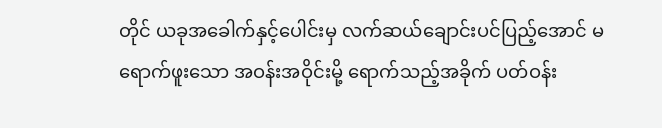တိုင် ယခုအခေါက်နှင့်ပေါင်းမှ လက်ဆယ်ချောင်းပင်ပြည့်အောင် မရောက်ဖူးသော အဝန်းအဝိုင်းမို့ ရောက်သည့်အခိုက် ပတ်ဝန်း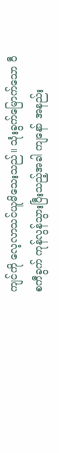ကျင်ကို လေ့လာသင်ယူမိသေးသည်။ သုံးခွက်မြောက်သော ဝီစကီခွက် ကုန်လွန်သွားပြီးသည့်အခါ ကျနော် အနည်း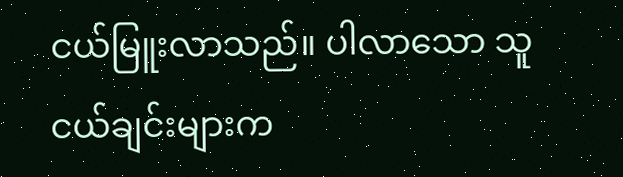ငယ်မြူးလာသည်။ ပါလာသော သူငယ်ချင်းများက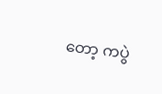တော့ ကပွဲ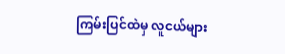ကြမ်းပြင်ထဲမှ လူငယ်များ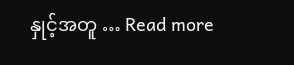နှုင့်အတူ … Read more